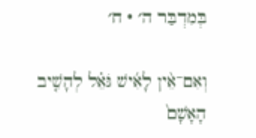בְּמִדְבַּר ה׳ · ח׳

וְאִם־אֵ֨ין לָאִ֜ישׁ גֹּאֵ֗ל לְהָשִׁ֤יב הָאָשָׁם֙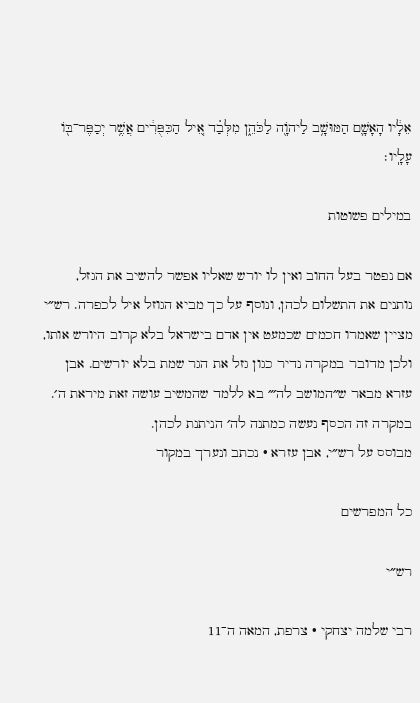אֵלָ֔יו הָאָשָׁ֛ם הַמּוּשָׁ֥ב לַיהֹוָ֖ה לַכֹּהֵ֑ן מִלְּבַ֗ד אֵ֚יל הַכִּפֻּרִ֔ים אֲשֶׁ֥ר יְכַפֶּר־בּ֖וֹ עָלָֽיו׃

במילים פשוטות

אם נפטר בעל החוב ואין לו יורש שאליו אפשר להשיב את הגזל, נותנים את התשלום לכהן, ונוסף על כך מביא הגוזל איל לכפרה. רש״י מציין שאמרו חכמים שכמעט אין אדם בישראל בלא קרוב היורש אותו, ולכן מדובר במקרה נדיר כגון גזל את הגר שמת בלא יורשים. אבן עזרא מבאר ש״המושב לה׳״ בא ללמד שהמשיב עושה זאת מיראת ה׳. במקרה זה הכסף נעשה כמתנה לה׳ הניתנת לכהן.
מבוסס על רש״י, אבן עזרא · נכתב ונערך במקור

כל המפרשים

רש״י

רבי שלמה יצחקי · צרפת, המאה ה־11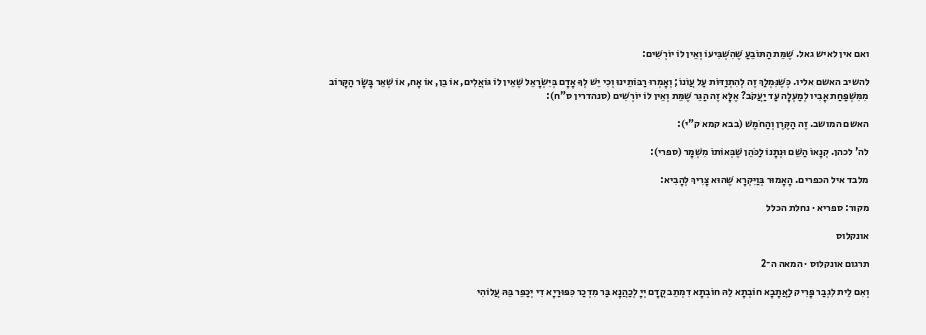ואם אין לאיש גאל. שֶׁמֵּת הַתּוֹבֵעַ שֶׁהִשְׁבִּיעוֹ וְאֵין לוֹ יוֹרְשִׁים:

להשיב האשם אליו. כְּשֶׁנִּמְלַךְ זֶה לְהִתְוַדּוֹת עַל עֲוֹנוֹ; וְאָמְרוּ רַבּוֹתֵינוּ וְכִי יֵשׁ לְךָ אָדָם בְּיִשְׂרָאֵל שֶׁאֵין לוֹ גּוֹאֲלִים, אוֹ בֵן, אוֹ אָח, אוֹ שְׁאֵר בָּשָׂר הַקָּרוֹב מִמִּשְׁפַּחַת אָבִיו לְמַעְלָה עַד יַעֲקֹב? אֶלָּא זֶה הַגֵּר שֶׁמֵּת וְאֵין לוֹ יוֹרְשִׁים (סנהדרין ס"ח):

האשם המושב. זֶה הַקֶּרֶן וְהַחֹמֶשׁ (בבא קמא ק"י):

לה' לכהן. קְנָאוֹ הַשֵּׁם וּנְתָנוֹ לַכֹּהֵן שֶׁבְּאוֹתוֹ מִשְׁמָר (ספרי):

מלבד איל הכפרים. הָאָמוּר בְּוַיִּקְרָא שֶׁהוּא צָרִיךְ לְהָבִיא:

מקור: ספריא · נחלת הכלל

אונקלוס

תרגום אונקלוס · המאה ה־2

וְאִם לֵית לִגְבַר פָּרִיק לַאֲתָבָא חוֹבְתָא לֵהּ חוֹבְתָא דִמְתֵב קֳדָם יְיָ לְכַהֲנָא בַּר מִדְכַר כִּפּוּרַיָא דִי יְכַפֵּר בֵּהּ עֲלוֹהִי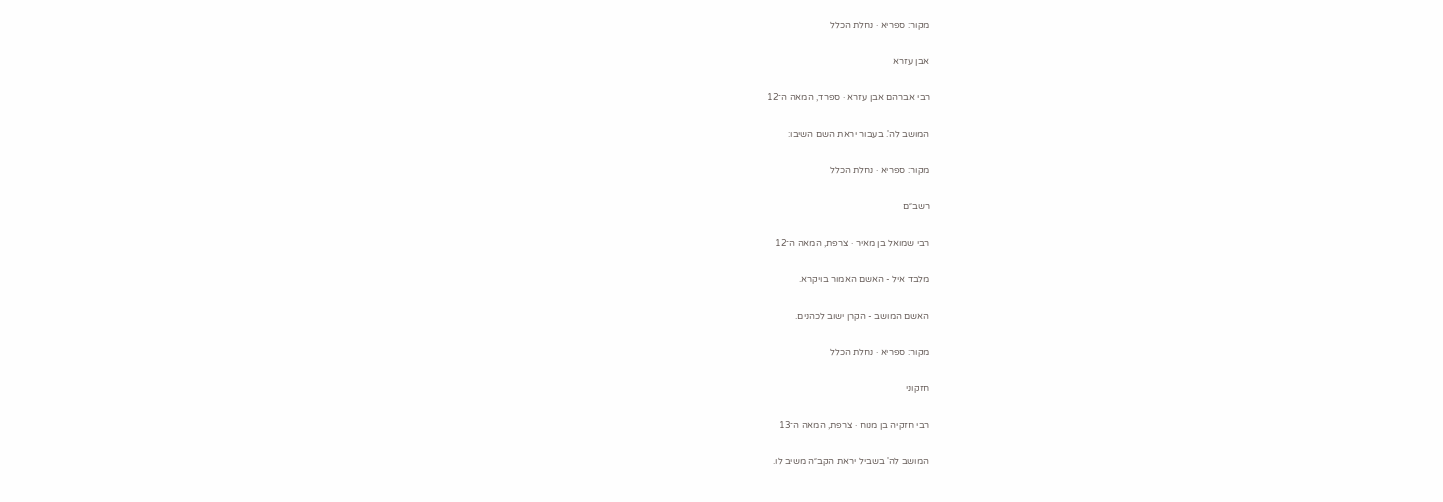מקור: ספריא · נחלת הכלל

אבן עזרא

רבי אברהם אבן עזרא · ספרד, המאה ה־12

המושב לה'. בעבור יראת השם השיבו:

מקור: ספריא · נחלת הכלל

רשב״ם

רבי שמואל בן מאיר · צרפת, המאה ה־12

מלבד איל - האשם האמור בויקרא.

האשם המושב - הקרן ישוב לכהנים.

מקור: ספריא · נחלת הכלל

חזקוני

רבי חזקיה בן מנוח · צרפת, המאה ה־13

המושב לה' בשביל יראת הקב״ה משיב לו.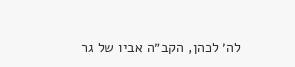לה׳ לכהן, הקב״ה אביו של גר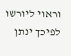וראוי ליורשו לפיכך ינתן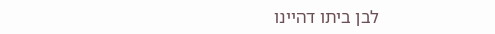לבן ביתו דהיינו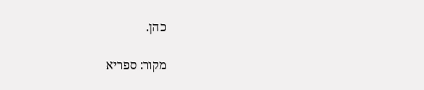כהן.

מקור: ספריא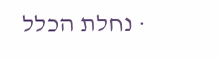· נחלת הכלל